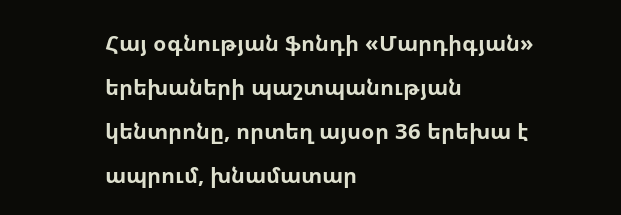Հայ օգնության ֆոնդի «Մարդիգյան» երեխաների պաշտպանության կենտրոնը, որտեղ այսօր 36 երեխա է ապրում, խնամատար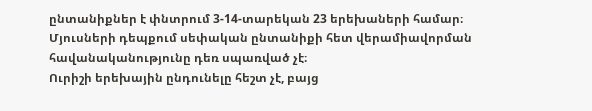ընտանիքներ է փնտրում 3-14-տարեկան 23 երեխաների համար։ Մյուսների դեպքում սեփական ընտանիքի հետ վերամիավորման հավանականությունը դեռ սպառված չէ։
Ուրիշի երեխային ընդունելը հեշտ չէ, բայց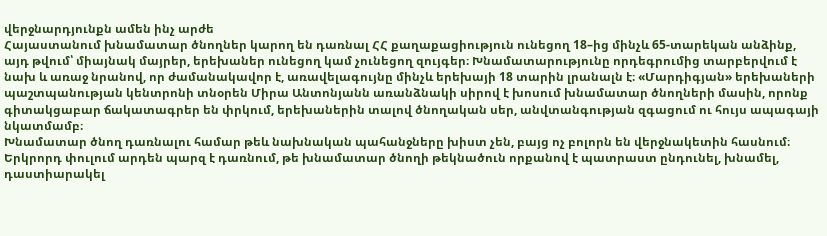վերջնարդյունքն ամեն ինչ արժե
Հայաստանում խնամատար ծնողներ կարող են դառնալ ՀՀ քաղաքացիություն ունեցող 18–ից մինչև 65-տարեկան անձինք, այդ թվում՝ միայնակ մայրեր, երեխաներ ունեցող կամ չունեցող զույգեր։ Խնամատարությունը որդեգրումից տարբերվում է նախ և առաջ նրանով, որ ժամանակավոր է, առավելագույնը մինչև երեխայի 18 տարին լրանալն է։ «Մարդիգյան» երեխաների պաշտպանության կենտրոնի տնօրեն Միրա Անտոնյանն առանձնակի սիրով է խոսում խնամատար ծնողների մասին, որոնք գիտակցաբար ճակատագրեր են փրկում, երեխաներին տալով ծնողական սեր, անվտանգության զգացում ու հույս ապագայի նկատմամբ։
Խնամատար ծնող դառնալու համար թեև նախնական պահանջները խիստ չեն, բայց ոչ բոլորն են վերջնակետին հասնում։ Երկրորդ փուլում արդեն պարզ է դառնում, թե խնամատար ծնողի թեկնածուն որքանով է պատրաստ ընդունել, խնամել, դաստիարակել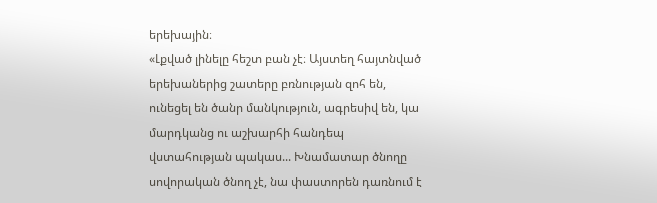երեխային։
«Լքված լինելը հեշտ բան չէ։ Այստեղ հայտնված երեխաներից շատերը բռնության զոհ են, ունեցել են ծանր մանկություն, ագրեսիվ են, կա մարդկանց ու աշխարհի հանդեպ վստահության պակաս... Խնամատար ծնողը սովորական ծնող չէ, նա փաստորեն դառնում է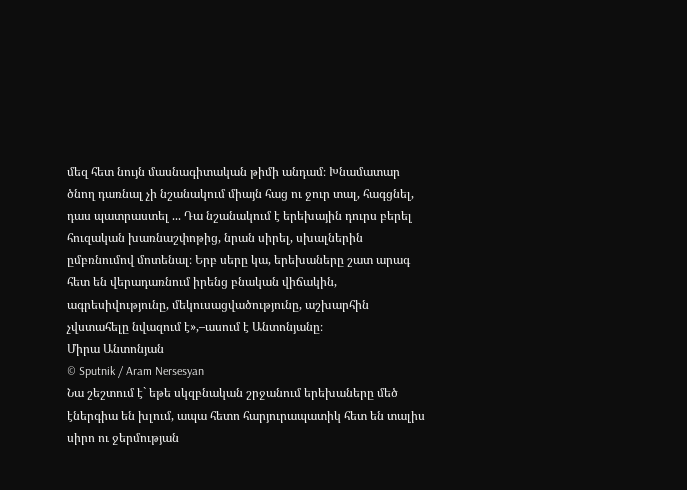մեզ հետ նույն մասնագիտական թիմի անդամ։ Խնամատար ծնող դառնալ չի նշանակում միայն հաց ու ջուր տալ, հագցնել, դաս պատրաստել ... Դա նշանակում է երեխային դուրս բերել հուզական խառնաշփոթից, նրան սիրել, սխալներին ըմբռնումով մոտենալ։ Երբ սերը կա, երեխաները շատ արագ հետ են վերադառնում իրենց բնական վիճակին, ագրեսիվությունը, մեկուսացվածությունը, աշխարհին չվստահելը նվազում է»,–ասում է Անտոնյանը։
Միրա Անտոնյան
© Sputnik / Aram Nersesyan
Նա շեշտում է` եթե սկզբնական շրջանում երեխաները մեծ էներգիա են խլում, ապա հետո հարյուրապատիկ հետ են տալիս սիրո ու ջերմության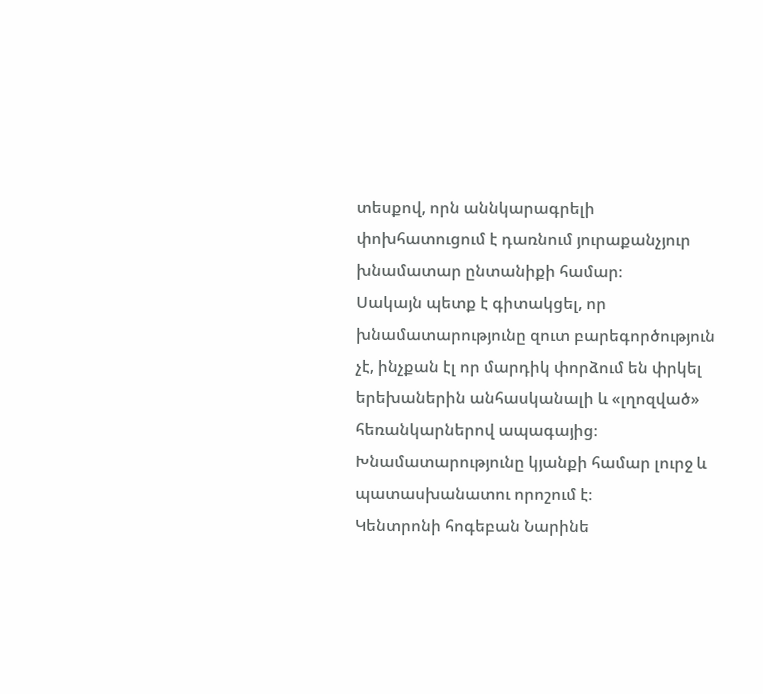տեսքով, որն աննկարագրելի փոխհատուցում է դառնում յուրաքանչյուր խնամատար ընտանիքի համար։
Սակայն պետք է գիտակցել, որ խնամատարությունը զուտ բարեգործություն չէ, ինչքան էլ որ մարդիկ փորձում են փրկել երեխաներին անհասկանալի և «լղոզված» հեռանկարներով ապագայից։ Խնամատարությունը կյանքի համար լուրջ և պատասխանատու որոշում է։
Կենտրոնի հոգեբան Նարինե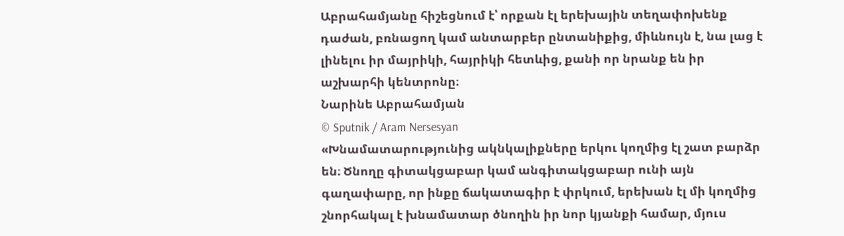Աբրահամյանը հիշեցնում է՝ որքան էլ երեխային տեղափոխենք դաժան, բռնացող կամ անտարբեր ընտանիքից, միևնույն է, նա լաց է լինելու իր մայրիկի, հայրիկի հետևից, քանի որ նրանք են իր աշխարհի կենտրոնը։
Նարինե Աբրահամյան
© Sputnik / Aram Nersesyan
«Խնամատարությունից ակնկալիքները երկու կողմից էլ շատ բարձր են։ Ծնողը գիտակցաբար կամ անգիտակցաբար ունի այն գաղափարը, որ ինքը ճակատագիր է փրկում, երեխան էլ մի կողմից շնորհակալ է խնամատար ծնողին իր նոր կյանքի համար, մյուս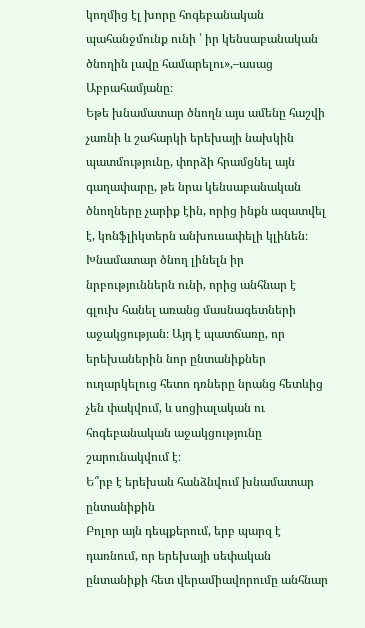կողմից էլ խորը հոգեբանական պահանջմունք ունի ՝ իր կենսաբանական ծնողին լավը համարելու»,–ասաց Աբրահամյանը։
Եթե խնամատար ծնողն այս ամենը հաշվի չառնի և շահարկի երեխայի նախկին պատմությունը, փորձի հրամցնել այն գաղափարը, թե նրա կենսաբանական ծնողները չարիք էին, որից ինքն ազատվել է, կոնֆլիկտերն անխուսափելի կլինեն։ Խնամատար ծնող լինելն իր նրբություններն ունի, որից անհնար է գլուխ հանել առանց մասնագետների աջակցության։ Այդ է պատճառը, որ երեխաներին նոր ընտանիքներ ուղարկելուց հետո դռները նրանց հետևից չեն փակվում, և սոցիալական ու հոգեբանական աջակցությունը շարունակվում է։
Ե՞րբ է երեխան հանձնվում խնամատար ընտանիքին
Բոլոր այն դեպքերում, երբ պարզ է դառնում, որ երեխայի սեփական ընտանիքի հետ վերամիավորումը անհնար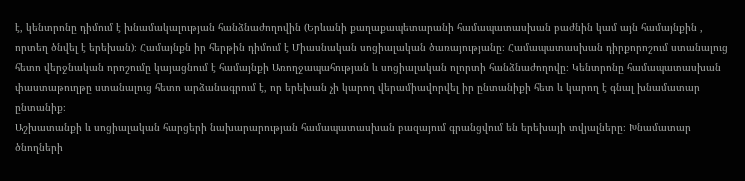է, կենտրոնը դիմում է խնամակալության հանձնաժողովին (Երևանի քաղաքապետարանի համապատասխան բաժնին կամ այն համայնքին , որտեղ ծնվել է երեխան)։ Համայնքն իր հերթին դիմում է Միասնական սոցիալական ծառայությանը։ Համապատասխան դիրքորոշում ստանալուց հետո վերջնական որոշումը կայացնում է համայնքի Առողջապահության և սոցիալական ոլորտի հանձնաժողովը։ Կենտրոնը համապատասխան փաստաթուղթը ստանալուց հետո արձանագրում է, որ երեխան չի կարող վերամիավորվել իր ընտանիքի հետ և կարող է գնալ խնամատար ընտանիք։
Աշխատանքի և սոցիալական հարցերի նախարարության համապատասխան բազայում գրանցվում են երեխայի տվյալները։ Խնամատար ծնողների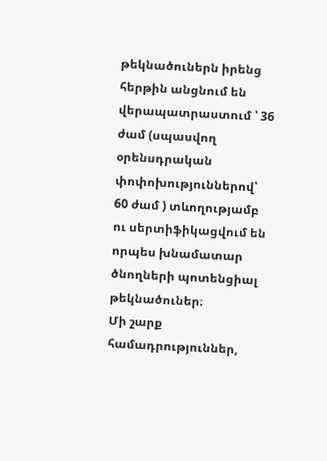թեկնածուներն իրենց հերթին անցնում են վերապատրաստում ՝ 36 ժամ (սպասվող օրենսդրական փոփոխություններով՝ 60 ժամ ) տևողությամբ ու սերտիֆիկացվում են որպես խնամատար ծնողների պոտենցիալ թեկնածուներ։
Մի շարք համադրություններ,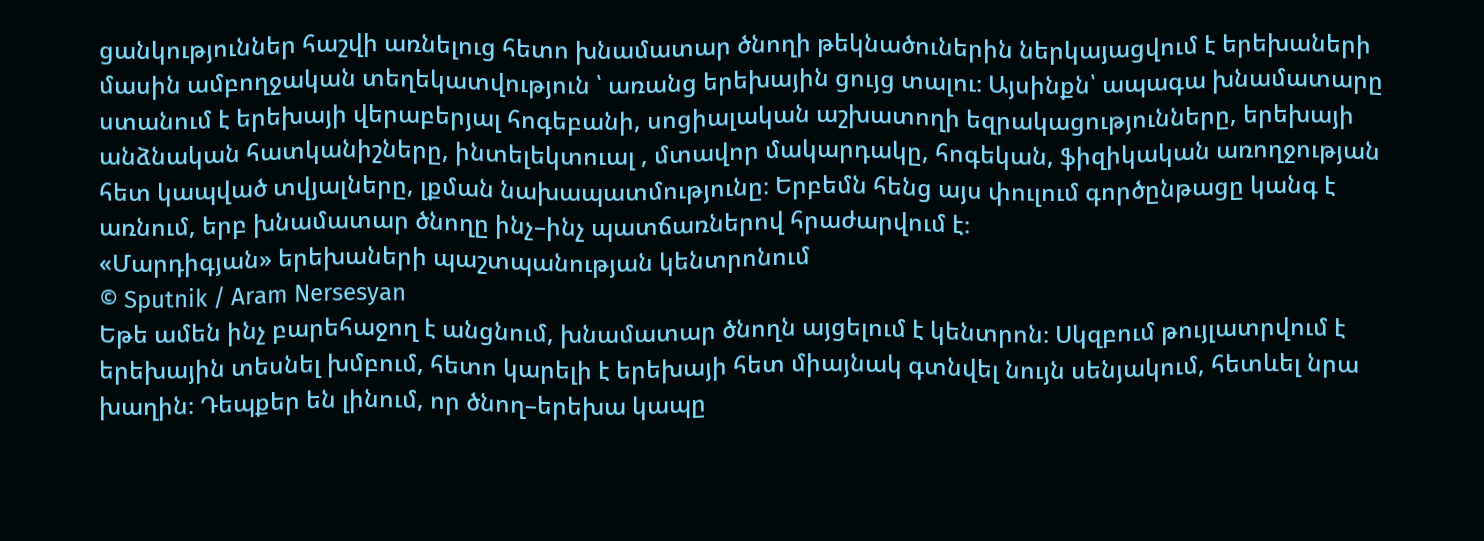ցանկություններ հաշվի առնելուց հետո խնամատար ծնողի թեկնածուներին ներկայացվում է երեխաների մասին ամբողջական տեղեկատվություն ՝ առանց երեխային ցույց տալու։ Այսինքն՝ ապագա խնամատարը ստանում է երեխայի վերաբերյալ հոգեբանի, սոցիալական աշխատողի եզրակացությունները, երեխայի անձնական հատկանիշները, ինտելեկտուալ , մտավոր մակարդակը, հոգեկան, ֆիզիկական առողջության հետ կապված տվյալները, լքման նախապատմությունը։ Երբեմն հենց այս փուլում գործընթացը կանգ է առնում, երբ խնամատար ծնողը ինչ–ինչ պատճառներով հրաժարվում է։
«Մարդիգյան» երեխաների պաշտպանության կենտրոնում
© Sputnik / Aram Nersesyan
Եթե ամեն ինչ բարեհաջող է անցնում, խնամատար ծնողն այցելում է կենտրոն։ Սկզբում թույլատրվում է երեխային տեսնել խմբում, հետո կարելի է երեխայի հետ միայնակ գտնվել նույն սենյակում, հետևել նրա խաղին։ Դեպքեր են լինում, որ ծնող–երեխա կապը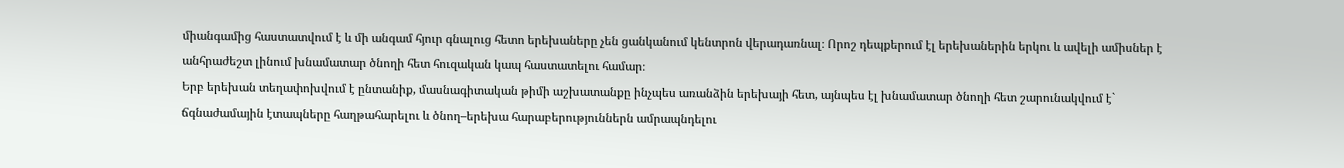միանգամից հաստատվում է և մի անգամ հյուր գնալուց հետո երեխաները չեն ցանկանում կենտրոն վերադառնալ։ Որոշ դեպքերում էլ երեխաներին երկու և ավելի ամիսներ է անհրաժեշտ լինում խնամատար ծնողի հետ հուզական կապ հաստատելու համար։
Երբ երեխան տեղափոխվում է ընտանիք, մասնագիտական թիմի աշխատանքը ինչպես առանձին երեխայի հետ, այնպես էլ խնամատար ծնողի հետ շարունակվում է` ճգնաժամային էտապները հաղթահարելու և ծնող–երեխա հարաբերություններն ամրապնդելու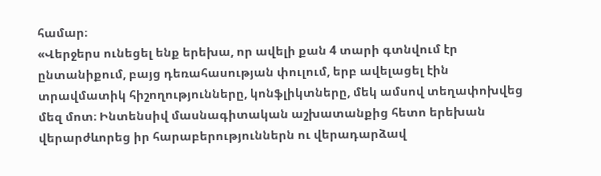համար։
«Վերջերս ունեցել ենք երեխա, որ ավելի քան 4 տարի գտնվում էր ընտանիքում, բայց դեռահասության փուլում, երբ ավելացել էին տրավմատիկ հիշողությունները, կոնֆլիկտները, մեկ ամսով տեղափոխվեց մեզ մոտ։ Ինտենսիվ մասնագիտական աշխատանքից հետո երեխան վերարժևորեց իր հարաբերություններն ու վերադարձավ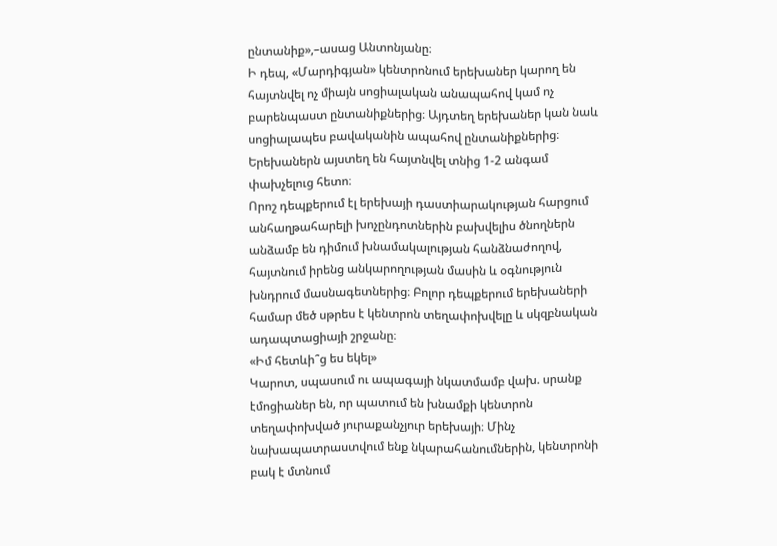ընտանիք»,–ասաց Անտոնյանը։
Ի դեպ, «Մարդիգյան» կենտրոնում երեխաներ կարող են հայտնվել ոչ միայն սոցիալական անապահով կամ ոչ բարենպաստ ընտանիքներից։ Այդտեղ երեխաներ կան նաև սոցիալապես բավականին ապահով ընտանիքներից։ Երեխաներն այստեղ են հայտնվել տնից 1-2 անգամ փախչելուց հետո։
Որոշ դեպքերում էլ երեխայի դաստիարակության հարցում անհաղթահարելի խոչընդոտներին բախվելիս ծնողներն անձամբ են դիմում խնամակալության հանձնաժողով, հայտնում իրենց անկարողության մասին և օգնություն խնդրում մասնագետներից։ Բոլոր դեպքերում երեխաների համար մեծ սթրես է կենտրոն տեղափոխվելը և սկզբնական ադապտացիայի շրջանը։
«Իմ հետևի՞ց ես եկել»
Կարոտ, սպասում ու ապագայի նկատմամբ վախ. սրանք էմոցիաներ են, որ պատում են խնամքի կենտրոն տեղափոխված յուրաքանչյուր երեխայի։ Մինչ նախապատրաստվում ենք նկարահանումներին, կենտրոնի բակ է մտնում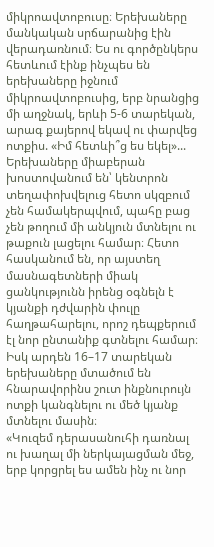միկրոավտոբուսը։ Երեխաները մանկական սրճարանից էին վերադառնում։ Ես ու գործընկերս հետևում էինք ինչպես են երեխաները իջնում միկրոավտոբուսից, երբ նրանցից մի աղջնակ, երևի 5-6 տարեկան, արագ քայերով եկավ ու փարվեց ոտքիս. «Իմ հետևի՞ց ես եկել»...
Երեխաները միաբերան խոստովանում են՝ կենտրոն տեղափոխվելուց հետո սկզբում չեն համակերպվում, պահը բաց չեն թողում մի անկյուն մտնելու ու թաքուն լացելու համար։ Հետո հասկանում են, որ այստեղ մասնագետների միակ ցանկությունն իրենց օգնելն է կյանքի դժվարին փուլը հաղթահարելու, որոշ դեպքերում էլ նոր ընտանիք գտնելու համար։
Իսկ արդեն 16–17 տարեկան երեխաները մտածում են հնարավորինս շուտ ինքնուրույն ոտքի կանգնելու ու մեծ կյանք մտնելու մասին։
«Կուզեմ դերասանուհի դառնալ ու խաղալ մի ներկայացման մեջ, երբ կորցրել ես ամեն ինչ ու նոր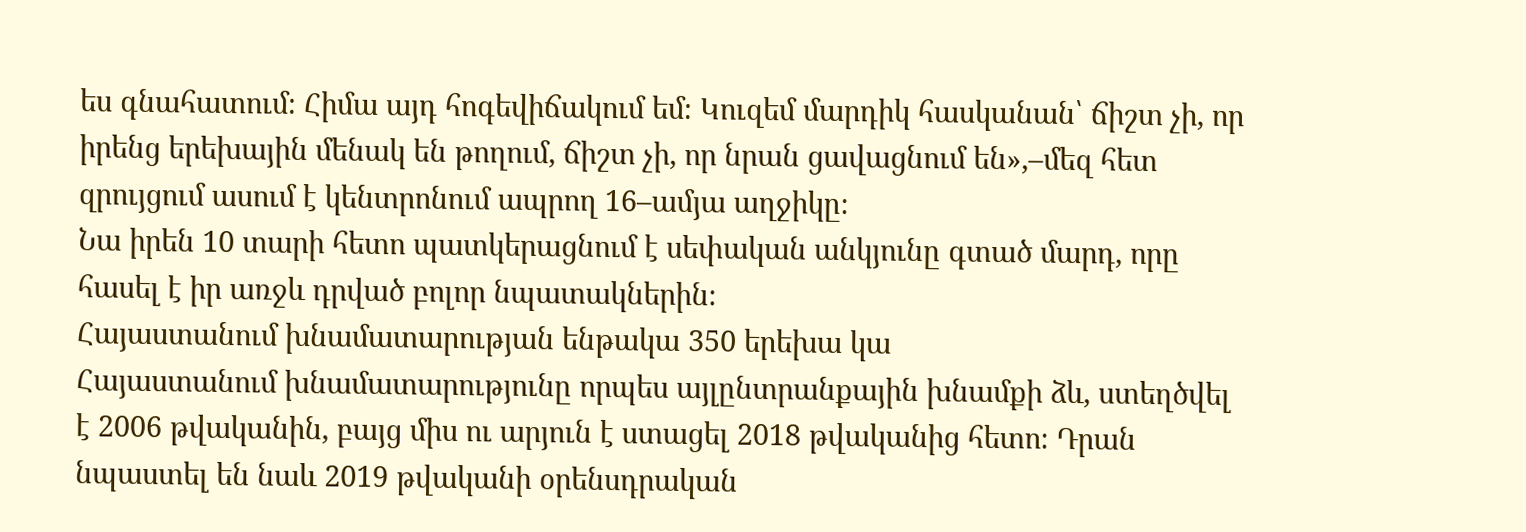ես գնահատում։ Հիմա այդ հոգեվիճակում եմ։ Կուզեմ մարդիկ հասկանան՝ ճիշտ չի, որ իրենց երեխային մենակ են թողում, ճիշտ չի, որ նրան ցավացնում են»,–մեզ հետ զրույցում ասում է կենտրոնում ապրող 16–ամյա աղջիկը։
Նա իրեն 10 տարի հետո պատկերացնում է սեփական անկյունը գտած մարդ, որը հասել է իր առջև դրված բոլոր նպատակներին։
Հայաստանում խնամատարության ենթակա 350 երեխա կա
Հայաստանում խնամատարությունը որպես այլընտրանքային խնամքի ձև, ստեղծվել է 2006 թվականին, բայց միս ու արյուն է ստացել 2018 թվականից հետո։ Դրան նպաստել են նաև 2019 թվականի օրենսդրական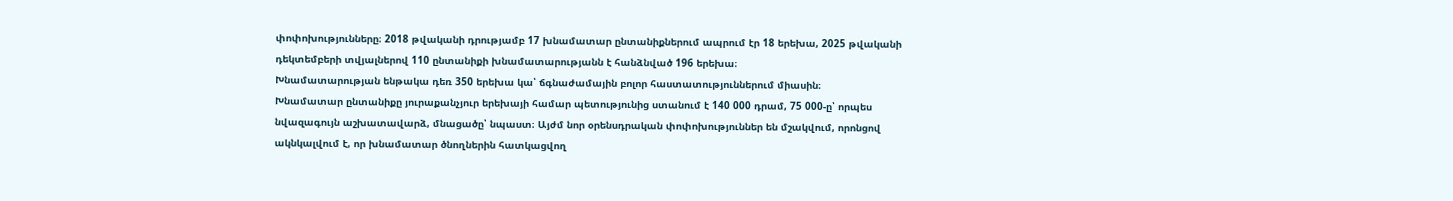փոփոխությունները։ 2018 թվականի դրությամբ 17 խնամատար ընտանիքներում ապրում էր 18 երեխա, 2025 թվականի դեկտեմբերի տվյալներով 110 ընտանիքի խնամատարությանն է հանձնված 196 երեխա։
Խնամատարության ենթակա դեռ 350 երեխա կա՝ ճգնաժամային բոլոր հաստատություններում միասին։
Խնամատար ընտանիքը յուրաքանչյուր երեխայի համար պետությունից ստանում է 140 000 դրամ, 75 000-ը՝ որպես նվազագույն աշխատավարձ, մնացածը՝ նպաստ։ Այժմ նոր օրենսդրական փոփոխություններ են մշակվում, որոնցով ակնկալվում է, որ խնամատար ծնողներին հատկացվող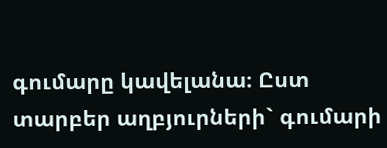գումարը կավելանա։ Ըստ տարբեր աղբյուրների` գումարի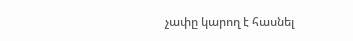չափը կարող է հասնել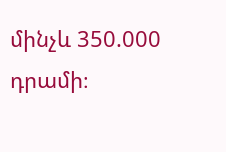մինչև 350.000 դրամի։